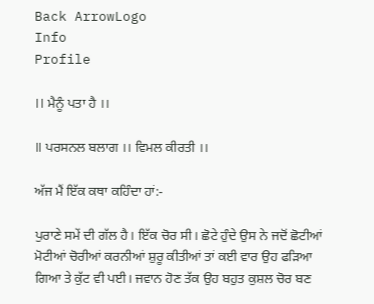Back ArrowLogo
Info
Profile

।। ਮੈਨੂੰ ਪਤਾ ਹੈ ।।

॥ ਪਰਸਨਲ ਬਲਾਗ ।। ਵਿਮਲ ਕੀਰਤੀ ।।

ਅੱਜ ਮੈਂ ਇੱਕ ਕਥਾ ਕਹਿੰਦਾ ਹਾਂ:-

ਪੁਰਾਣੇ ਸਮੇਂ ਦੀ ਗੱਲ ਹੈ। ਇੱਕ ਚੋਰ ਸੀ। ਛੋਟੇ ਹੁੰਦੇ ਉਸ ਨੇ ਜਦੋਂ ਛੋਟੀਆਂ ਮੋਟੀਆਂ ਚੋਰੀਆਂ ਕਰਨੀਆਂ ਸ਼ੁਰੂ ਕੀਤੀਆਂ ਤਾਂ ਕਈ ਵਾਰ ਉਹ ਫੜਿਆ ਗਿਆ ਤੇ ਕੁੱਟ ਵੀ ਪਈ। ਜਵਾਨ ਹੋਣ ਤੱਕ ਉਹ ਬਹੁਤ ਕੁਸ਼ਲ ਚੋਰ ਬਣ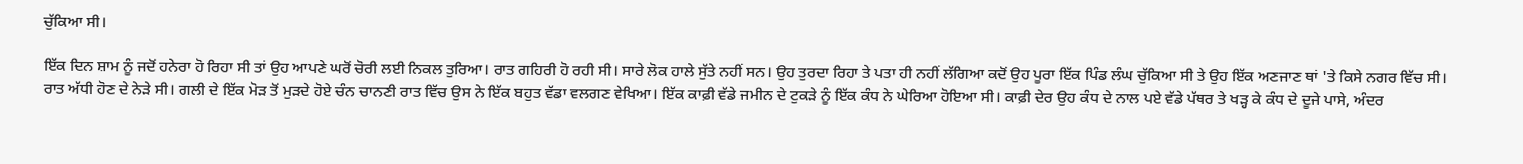ਚੁੱਕਿਆ ਸੀ।

ਇੱਕ ਦਿਨ ਸ਼ਾਮ ਨੂੰ ਜਦੋਂ ਹਨੇਰਾ ਹੋ ਰਿਹਾ ਸੀ ਤਾਂ ਉਹ ਆਪਣੇ ਘਰੋਂ ਚੋਰੀ ਲਈ ਨਿਕਲ ਤੁਰਿਆ। ਰਾਤ ਗਹਿਰੀ ਹੋ ਰਹੀ ਸੀ। ਸਾਰੇ ਲੋਕ ਹਾਲੇ ਸੁੱਤੇ ਨਹੀਂ ਸਨ। ਉਹ ਤੁਰਦਾ ਰਿਹਾ ਤੇ ਪਤਾ ਹੀ ਨਹੀਂ ਲੱਗਿਆ ਕਦੋਂ ਉਹ ਪੂਰਾ ਇੱਕ ਪਿੰਡ ਲੰਘ ਚੁੱਕਿਆ ਸੀ ਤੇ ਉਹ ਇੱਕ ਅਣਜਾਣ ਥਾਂ 'ਤੇ ਕਿਸੇ ਨਗਰ ਵਿੱਚ ਸੀ। ਰਾਤ ਅੱਧੀ ਹੋਣ ਦੇ ਨੇੜੇ ਸੀ। ਗਲੀ ਦੇ ਇੱਕ ਮੋੜ ਤੋਂ ਮੁੜਦੇ ਹੋਏ ਚੰਨ ਚਾਨਣੀ ਰਾਤ ਵਿੱਚ ਉਸ ਨੇ ਇੱਕ ਬਹੁਤ ਵੱਡਾ ਵਲਗਣ ਵੇਖਿਆ। ਇੱਕ ਕਾਫ਼ੀ ਵੱਡੇ ਜਮੀਨ ਦੇ ਟੁਕੜੇ ਨੂੰ ਇੱਕ ਕੰਧ ਨੇ ਘੇਰਿਆ ਹੋਇਆ ਸੀ। ਕਾਫ਼ੀ ਦੇਰ ਉਹ ਕੰਧ ਦੇ ਨਾਲ ਪਏ ਵੱਡੇ ਪੱਥਰ ਤੇ ਖੜ੍ਹ ਕੇ ਕੰਧ ਦੇ ਦੂਜੇ ਪਾਸੇ, ਅੰਦਰ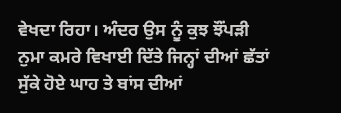ਵੇਖਦਾ ਰਿਹਾ। ਅੰਦਰ ਉਸ ਨੂੰ ਕੁਝ ਝੌਂਪੜੀ ਨੁਮਾ ਕਮਰੇ ਵਿਖਾਈ ਦਿੱਤੇ ਜਿਨ੍ਹਾਂ ਦੀਆਂ ਛੱਤਾਂ ਸੁੱਕੇ ਹੋਏ ਘਾਹ ਤੇ ਬਾਂਸ ਦੀਆਂ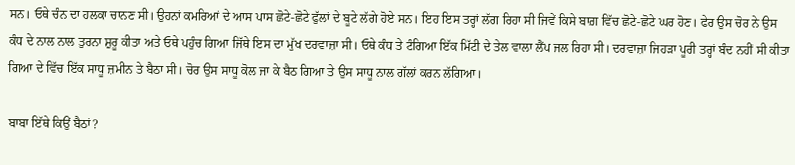ਸਨ। ਓਥੇ ਚੰਨ ਦਾ ਹਲਕਾ ਚਾਨਣ ਸੀ। ਉਹਨਾਂ ਕਮਰਿਆਂ ਦੇ ਆਸ ਪਾਸ ਛੋਟੇ-ਛੋਟੇ ਫੁੱਲਾਂ ਦੇ ਬੂਟੇ ਲੱਗੇ ਹੋਏ ਸਨ। ਇਹ ਇਸ ਤਰ੍ਹਾਂ ਲੱਗ ਰਿਹਾ ਸੀ ਜਿਵੇਂ ਕਿਸੇ ਬਾਗ਼ ਵਿੱਚ ਛੋਟੇ-ਛੋਟੇ ਘਰ ਹੋਣ। ਫੇਰ ਉਸ ਚੋਰ ਨੇ ਉਸ ਕੰਧ ਦੇ ਨਾਲ ਨਾਲ ਤੁਰਨਾ ਸ਼ੁਰੂ ਕੀਤਾ ਅਤੇ ਓਥੇ ਪਹੁੰਚ ਗਿਆ ਜਿੱਥੇ ਇਸ ਦਾ ਮੁੱਖ ਦਰਵਾਜ਼ਾ ਸੀ। ਓਥੇ ਕੰਧ ਤੇ ਟੰਗਿਆ ਇੱਕ ਮਿੱਟੀ ਦੇ ਤੇਲ ਵਾਲਾ ਲੈਂਪ ਜਲ ਰਿਹਾ ਸੀ। ਦਰਵਾਜ਼ਾ ਜਿਹੜਾ ਪੂਰੀ ਤਰ੍ਹਾਂ ਬੰਦ ਨਹੀਂ ਸੀ ਕੀਤਾ ਗਿਆ ਦੇ ਵਿੱਚ ਇੱਕ ਸਾਧੂ ਜ਼ਮੀਨ ਤੇ ਬੈਠਾ ਸੀ। ਚੋਰ ਉਸ ਸਾਧੂ ਕੋਲ ਜਾ ਕੇ ਬੈਠ ਗਿਆ ਤੇ ਉਸ ਸਾਧੂ ਨਾਲ ਗੱਲਾਂ ਕਰਨ ਲੱਗਿਆ।

ਬਾਬਾ ਇੱਥੇ ਕਿਉਂ ਬੈਠਾਂ?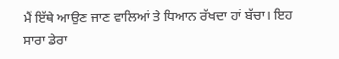ਮੈਂ ਇੱਥੇ ਆਉਣ ਜਾਣ ਵਾਲਿਆਂ ਤੇ ਧਿਆਨ ਰੱਖਦਾ ਹਾਂ ਬੱਚਾ। ਇਹ ਸਾਰਾ ਡੇਰਾ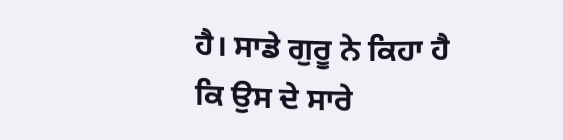ਹੈ। ਸਾਡੇ ਗੁਰੂ ਨੇ ਕਿਹਾ ਹੈ ਕਿ ਉਸ ਦੇ ਸਾਰੇ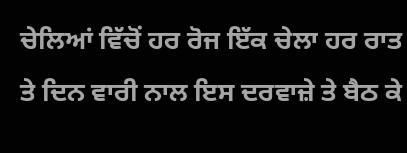ਚੇਲਿਆਂ ਵਿੱਚੋਂ ਹਰ ਰੋਜ ਇੱਕ ਚੇਲਾ ਹਰ ਰਾਤ ਤੇ ਦਿਨ ਵਾਰੀ ਨਾਲ ਇਸ ਦਰਵਾਜ਼ੇ ਤੇ ਬੈਠ ਕੇ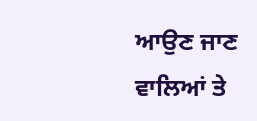ਆਉਣ ਜਾਣ ਵਾਲਿਆਂ ਤੇ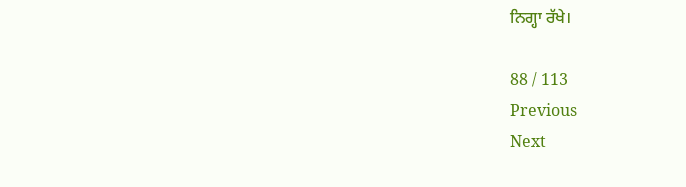ਨਿਗ੍ਹਾ ਰੱਖੇ।

88 / 113
Previous
Next